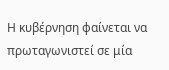Η κυβέρνηση φαίνεται να πρωταγωνιστεί σε μία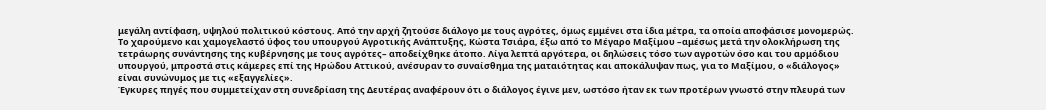μεγάλη αντίφαση, υψηλού πολιτικού κόστους. Από την αρχή ζητούσε διάλογο με τους αγρότες, όμως εμμένει στα ίδια μέτρα, τα οποία αποφάσισε μονομερώς.
Το χαρούμενο και χαμογελαστό ύφος του υπουργού Αγροτικής Ανάπτυξης, Κώστα Τσιάρα, έξω από το Μέγαρο Μαξίμου –αμέσως μετά την ολοκλήρωση της τετράωρης συνάντησης της κυβέρνησης με τους αγρότες– αποδείχθηκε άτοπο. Λίγα λεπτά αργότερα, οι δηλώσεις τόσο των αγροτών όσο και του αρμόδιου υπουργού, μπροστά στις κάμερες επί της Ηρώδου Αττικού, ανέσυραν το συναίσθημα της ματαιότητας και αποκάλυψαν πως, για το Μαξίμου, ο «διάλογος» είναι συνώνυμος με τις «εξαγγελίες».
Έγκυρες πηγές που συμμετείχαν στη συνεδρίαση της Δευτέρας αναφέρουν ότι ο διάλογος έγινε μεν, ωστόσο ήταν εκ των προτέρων γνωστό στην πλευρά των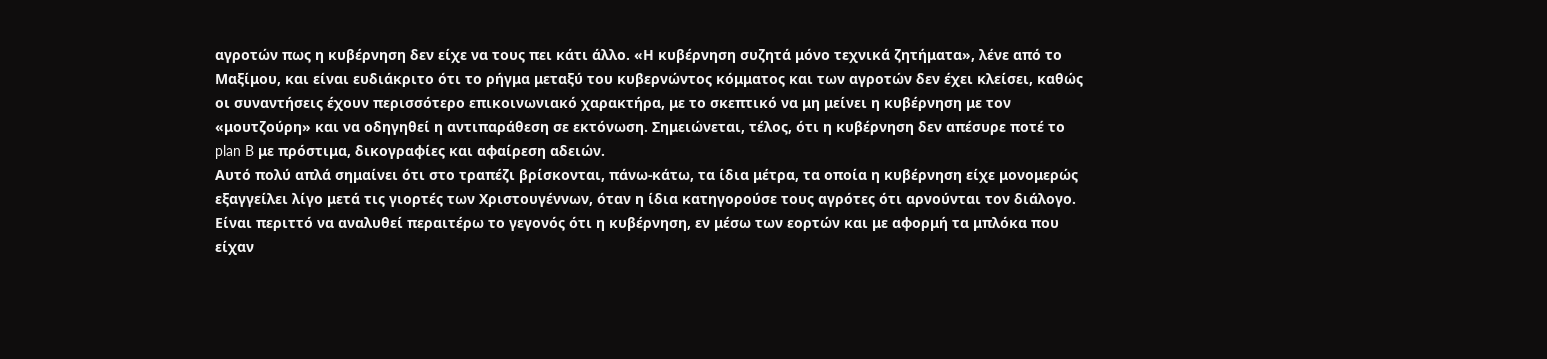αγροτών πως η κυβέρνηση δεν είχε να τους πει κάτι άλλο. «Η κυβέρνηση συζητά μόνο τεχνικά ζητήματα», λένε από το Μαξίμου, και είναι ευδιάκριτο ότι το ρήγμα μεταξύ του κυβερνώντος κόμματος και των αγροτών δεν έχει κλείσει, καθώς οι συναντήσεις έχουν περισσότερο επικοινωνιακό χαρακτήρα, με το σκεπτικό να μη μείνει η κυβέρνηση με τον «μουτζούρη» και να οδηγηθεί η αντιπαράθεση σε εκτόνωση. Σημειώνεται, τέλος, ότι η κυβέρνηση δεν απέσυρε ποτέ το plan B με πρόστιμα, δικογραφίες και αφαίρεση αδειών.
Αυτό πολύ απλά σημαίνει ότι στο τραπέζι βρίσκονται, πάνω-κάτω, τα ίδια μέτρα, τα οποία η κυβέρνηση είχε μονομερώς εξαγγείλει λίγο μετά τις γιορτές των Χριστουγέννων, όταν η ίδια κατηγορούσε τους αγρότες ότι αρνούνται τον διάλογο.
Είναι περιττό να αναλυθεί περαιτέρω το γεγονός ότι η κυβέρνηση, εν μέσω των εορτών και με αφορμή τα μπλόκα που είχαν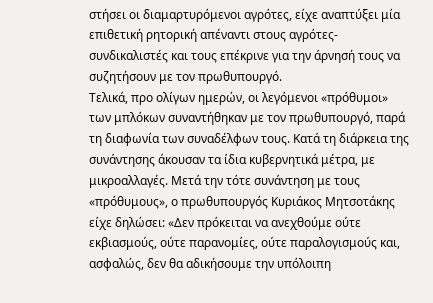στήσει οι διαμαρτυρόμενοι αγρότες, είχε αναπτύξει μία επιθετική ρητορική απέναντι στους αγρότες-συνδικαλιστές και τους επέκρινε για την άρνησή τους να συζητήσουν με τον πρωθυπουργό.
Τελικά, προ ολίγων ημερών, οι λεγόμενοι «πρόθυμοι» των μπλόκων συναντήθηκαν με τον πρωθυπουργό, παρά τη διαφωνία των συναδέλφων τους. Κατά τη διάρκεια της συνάντησης άκουσαν τα ίδια κυβερνητικά μέτρα, με μικροαλλαγές. Μετά την τότε συνάντηση με τους «πρόθυμους», ο πρωθυπουργός Κυριάκος Μητσοτάκης είχε δηλώσει: «Δεν πρόκειται να ανεχθούμε ούτε εκβιασμούς, ούτε παρανομίες, ούτε παραλογισμούς και, ασφαλώς, δεν θα αδικήσουμε την υπόλοιπη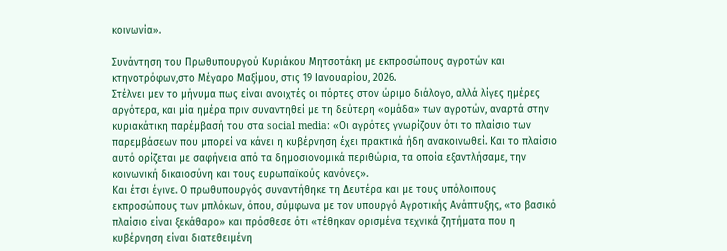κοινωνία».

Συνάντηση του Πρωθυπουργού Κυριάκου Μητσοτάκη με εκπροσώπους αγροτών και κτηνοτρόφων,στο Μέγαρο Μαξίμου, στις 19 Ιανουαρίου, 2026.
Στέλνει μεν το μήνυμα πως είναι ανοιχτές οι πόρτες στον ώριμο διάλογο, αλλά λίγες ημέρες αργότερα, και μία ημέρα πριν συναντηθεί με τη δεύτερη «ομάδα» των αγροτών, αναρτά στην κυριακάτικη παρέμβασή του στα social media: «Οι αγρότες γνωρίζουν ότι το πλαίσιο των παρεμβάσεων που μπορεί να κάνει η κυβέρνηση έχει πρακτικά ήδη ανακοινωθεί. Και το πλαίσιο αυτό ορίζεται με σαφήνεια από τα δημοσιονομικά περιθώρια, τα οποία εξαντλήσαμε, την κοινωνική δικαιοσύνη και τους ευρωπαϊκούς κανόνες».
Και έτσι έγινε. Ο πρωθυπουργός συναντήθηκε τη Δευτέρα και με τους υπόλοιπους εκπροσώπους των μπλόκων, όπου, σύμφωνα με τον υπουργό Αγροτικής Ανάπτυξης, «το βασικό πλαίσιο είναι ξεκάθαρο» και πρόσθεσε ότι «τέθηκαν ορισμένα τεχνικά ζητήματα που η κυβέρνηση είναι διατεθειμένη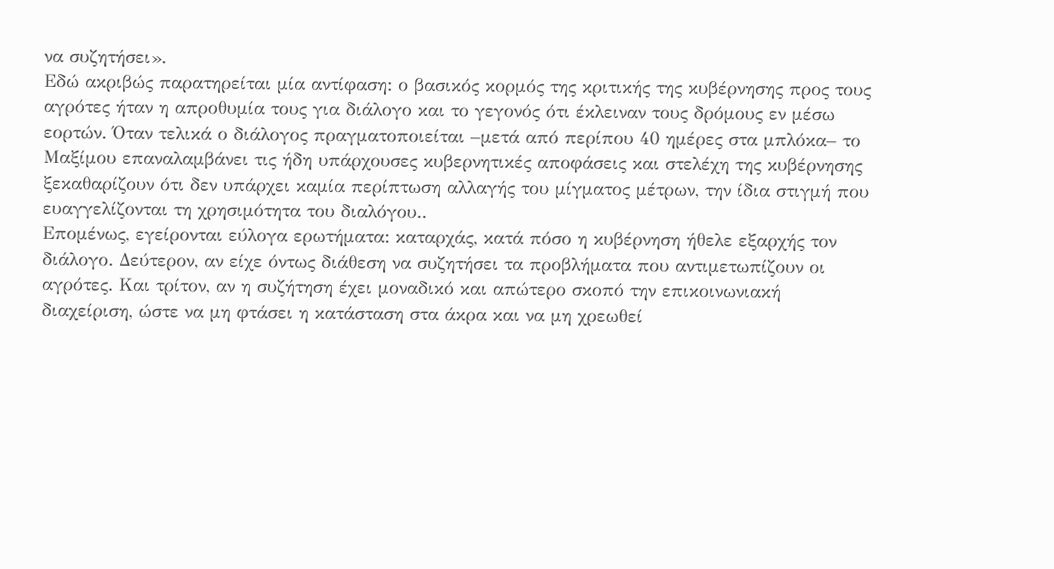να συζητήσει».
Εδώ ακριβώς παρατηρείται μία αντίφαση: ο βασικός κορμός της κριτικής της κυβέρνησης προς τους αγρότες ήταν η απροθυμία τους για διάλογο και το γεγονός ότι έκλειναν τους δρόμους εν μέσω εορτών. Όταν τελικά ο διάλογος πραγματοποιείται –μετά από περίπου 40 ημέρες στα μπλόκα– το Μαξίμου επαναλαμβάνει τις ήδη υπάρχουσες κυβερνητικές αποφάσεις και στελέχη της κυβέρνησης ξεκαθαρίζουν ότι δεν υπάρχει καμία περίπτωση αλλαγής του μίγματος μέτρων, την ίδια στιγμή που ευαγγελίζονται τη χρησιμότητα του διαλόγου..
Επομένως, εγείρονται εύλογα ερωτήματα: καταρχάς, κατά πόσο η κυβέρνηση ήθελε εξαρχής τον διάλογο. Δεύτερον, αν είχε όντως διάθεση να συζητήσει τα προβλήματα που αντιμετωπίζουν οι αγρότες. Και τρίτον, αν η συζήτηση έχει μοναδικό και απώτερο σκοπό την επικοινωνιακή διαχείριση, ώστε να μη φτάσει η κατάσταση στα άκρα και να μη χρεωθεί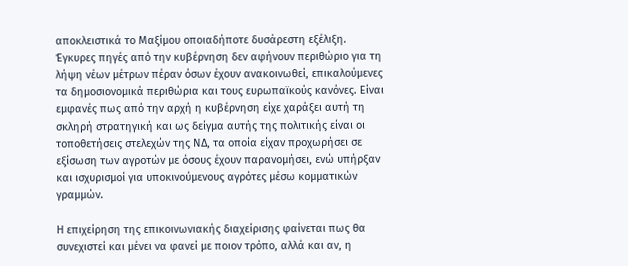αποκλειστικά το Μαξίμου οποιαδήποτε δυσάρεστη εξέλιξη.
Έγκυρες πηγές από την κυβέρνηση δεν αφήνουν περιθώριο για τη λήψη νέων μέτρων πέραν όσων έχουν ανακοινωθεί, επικαλούμενες τα δημοσιονομικά περιθώρια και τους ευρωπαϊκούς κανόνες. Είναι εμφανές πως από την αρχή η κυβέρνηση είχε χαράξει αυτή τη σκληρή στρατηγική και ως δείγμα αυτής της πολιτικής είναι οι τοποθετήσεις στελεχών της ΝΔ, τα οποία είχαν προχωρήσει σε εξίσωση των αγροτών με όσους έχουν παρανομήσει, ενώ υπήρξαν και ισχυρισμοί για υποκινούμενους αγρότες μέσω κομματικών γραμμών.

Η επιχείρηση της επικοινωνιακής διαχείρισης φαίνεται πως θα συνεχιστεί και μένει να φανεί με ποιον τρόπο, αλλά και αν, η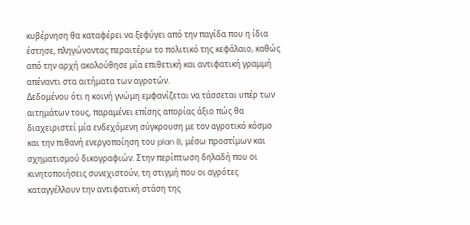κυβέρνηση θα καταφέρει να ξεφύγει από την παγίδα που η ίδια έστησε, πληγώνοντας περαιτέρω το πολιτικό της κεφάλαιο, καθώς από την αρχή ακολούθησε μία επιθετική και αντιφατική γραμμή απέναντι στα αιτήματα των αγροτών.
Δεδομένου ότι η κοινή γνώμη εμφανίζεται να τάσσεται υπέρ των αιτημάτων τους, παραμένει επίσης απορίας άξιο πώς θα διαχειριστεί μία ενδεχόμενη σύγκρουση με τον αγροτικό κόσμο και την πιθανή ενεργοποίηση του plan B, μέσω προστίμων και σχηματισμού δικογραφιών. Στην περίπτωση δηλαδή που οι κινητοποιήσεις συνεχιστούν, τη στιγμή που οι αγρότες καταγγέλλουν την αντιφατική στάση της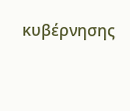κυβέρνησης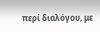περί διαλόγου, με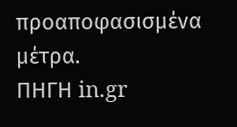προαποφασισμένα μέτρα.
ΠΗΓΗ in.gr